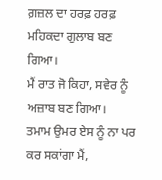ਗ਼ਜ਼ਲ ਦਾ ਹਰਫ਼ ਹਰਫ਼ ਮਹਿਕਦਾ ਗੁਲਾਬ ਬਣ ਗਿਆ।
ਮੈਂ ਰਾਤ ਜੋ ਕਿਹਾ, ਸਵੇਰ ਨੂੰ ਅਜ਼ਾਬ ਬਣ ਗਿਆ।
ਤਮਾਮ ਉਮਰ ਏਸ ਨੂੰ ਨਾ ਪਰ ਕਰ ਸਕਾਂਗਾ ਮੈਂ,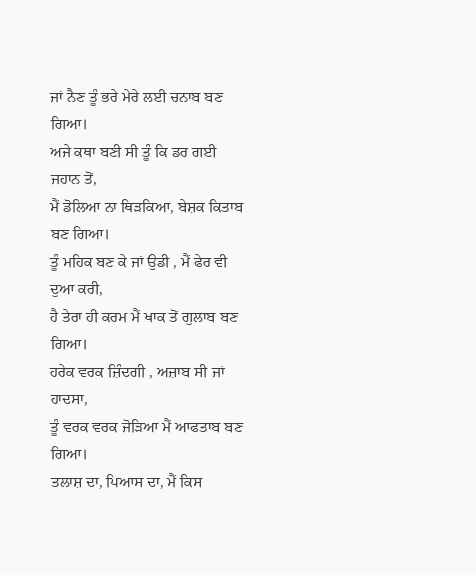ਜਾਂ ਨੈਣ ਤੂੰ ਭਰੇ ਮੇਰੇ ਲਈ ਚਨਾਬ ਬਣ ਗਿਆ।
ਅਜੇ ਕਥਾ ਬਣੀ ਸੀ ਤੂੰ ਕਿ ਡਰ ਗਈ ਜਹਾਨ ਤੋਂ,
ਮੈਂ ਡੋਲਿਆ ਨਾ ਥਿੜਕਿਆ, ਬੇਸ਼ਕ ਕਿਤਾਬ ਬਣ ਗਿਆ।
ਤੂੰ ਮਹਿਕ ਬਣ ਕੇ ਜਾਂ ਉਡੀ , ਮੈਂ ਫੇਰ ਵੀ ਦੁਆ ਕਰੀ,
ਹੈ ਤੇਰਾ ਹੀ ਕਰਮ ਮੈਂ ਖਾਕ ਤੋਂ ਗੁਲਾਬ ਬਣ ਗਿਆ।
ਹਰੇਕ ਵਰਕ ਜ਼ਿੰਦਗੀ , ਅਜ਼ਾਬ ਸੀ ਜਾਂ ਹਾਦਸਾ,
ਤੂੰ ਵਰਕ ਵਰਕ ਜੋੜਿਆ ਮੈਂ ਆਫਤਾਬ ਬਣ ਗਿਆ।
ਤਲਾਸ਼ ਦਾ, ਪਿਆਸ ਦਾ, ਮੈਂ ਕਿਸ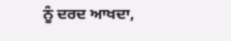ਨੂੰ ਦਰਦ ਆਖਦਾ,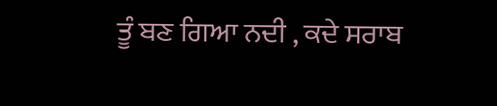ਤੂੰ ਬਣ ਗਿਆ ਨਦੀ , ਕਦੇ ਸਰਾਬ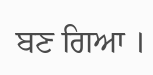ਬਣ ਗਿਆ ।